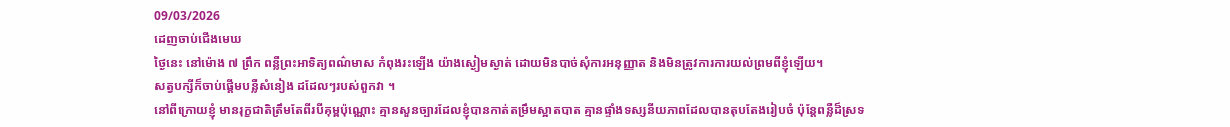09/03/2026
ដេញចាប់ជើងមេឃ
ថ្ងៃនេះ នៅម៉ោង ៧ ព្រឹក ពន្លឺព្រះអាទិត្យពណ៌មាស កំពុងរះឡើង យ៉ាងស្ងៀមស្ងាត់ ដោយមិនបាច់សុំការអនុញ្ញាត និងមិនត្រូវការការយល់ព្រមពីខ្ញុំឡើយ។
សត្វបក្សីក៏ចាប់ផ្តើមបន្លឺសំនៀង ដដែលៗរបស់ពួកវា ។
នៅពីក្រោយខ្ញុំ មានរុក្ខជាតិត្រឹមតែពីរបីគុម្ពប៉ុណ្ណោះ គ្មានសួនច្បារដែលខ្ញុំបានកាត់តម្រឹមស្អាតបាត គ្មានផ្ទាំងទស្សនីយភាពដែលបានតុបតែងរៀបចំ ប៉ុន្តែពន្លឺដ៏ស្រទ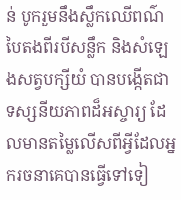ន់ បូករួមនឹងស្លឹកឈើពណ៌បៃតងពីរបីសន្លឹក និងសំឡេងសត្វបក្សីយំ បានបង្កើតជាទស្សនីយភាពដ៏អស្ចារ្យ ដែលមានតម្លៃលើសពីអ្វីដែលអ្នករចនាគេបានធ្វើទៅទៀ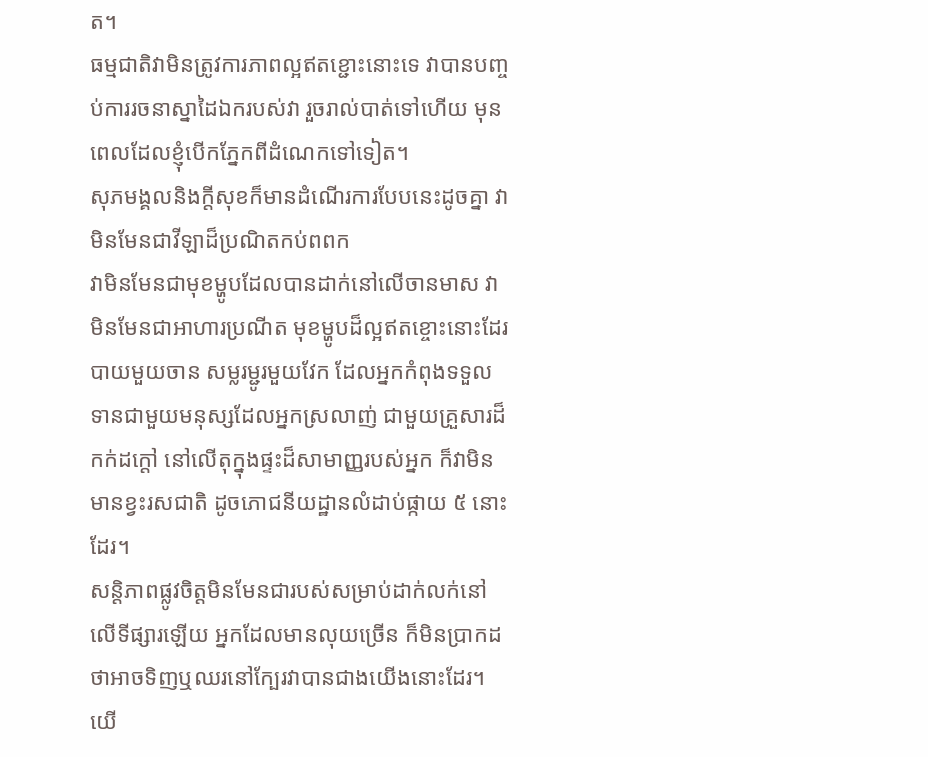ត។
ធម្មជាតិវាមិនត្រូវការភាពល្អឥតខ្ជោះនោះទេ វាបានបញ្ចប់ការរចនាស្នាដៃឯករបស់វា រួចរាល់បាត់ទៅហើយ មុនពេលដែលខ្ញុំបើកភ្នែកពីដំណេកទៅទៀត។
សុភមង្គលនិងក្តីសុខក៏មានដំណើរការបែបនេះដូចគ្នា វាមិនមែនជាវីឡាដ៏ប្រណិតកប់ពពក
វាមិនមែនជាមុខម្ហូបដែលបានដាក់នៅលើចានមាស វាមិនមែនជាអាហារប្រណីត មុខម្ហូបដ៏ល្អឥតខ្ចោះនោះដែរ
បាយមួយចាន សម្លរម្ជូរមួយវែក ដែលអ្នកកំពុងទទួលទានជាមួយមនុស្សដែលអ្នកស្រលាញ់ ជាមួយគ្រួសារដ៏កក់ដក្តៅ នៅលើតុក្នុងផ្ទះដ៏សាមាញ្ញរបស់អ្នក ក៏វាមិនមានខ្វះរសជាតិ ដូចភោជនីយដ្ឋានលំដាប់ផ្កាយ ៥ នោះដែរ។
សន្តិភាពផ្លូវចិត្តមិនមែនជារបស់សម្រាប់ដាក់លក់នៅលើទីផ្សារឡើយ អ្នកដែលមានលុយច្រើន ក៏មិនប្រាកដថាអាចទិញឬឈរនៅក្បែរវាបានជាងយើងនោះដែរ។
យើ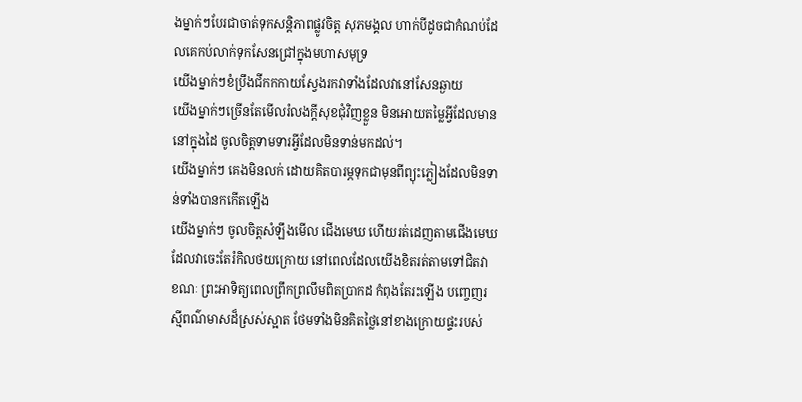ងម្នាក់ៗបែរជាចាត់ទុកសន្តិភាពផ្លូវចិត្ត សុភមង្គល ហាក់បីដូចជាកំណប់ដែលគេកប់លាក់ទុកសែនជ្រៅក្នុងមហាសមុទ្រ
យើងម្នាក់ៗខំប្រឹងជីកកកាយស្វែងរកវាទាំងដែលវានៅសែនឆ្ងាយ
យើងម្នាក់ៗច្រើនតែមើលរំលងក្តីសុខជុំវិញខ្លួន មិនអោយតម្លៃអ្វីដែលមាននៅក្នុងដៃ ចូលចិត្តទាមទារអ្វីដែលមិនទាន់មកដល់។
យើងម្នាក់ៗ គេងមិនលក់ ដោយគិតបារម្ភទុកជាមុនពីព្យុះភ្លៀងដែលមិនទាន់ទាំងបានកកើតឡើង
យើងម្នាក់ៗ ចូលចិត្តសំឡឹងមើល ជើងមេឃ ហើយរត់ដេញតាមជើងមេឃដែលវាចេះតែរំកិលថយក្រោយ នៅពេលដែលយើងខិតរត់តាមទៅជិតវា
ខណៈ ព្រះអាទិត្យពេលព្រឹកព្រលឹមពិតប្រាកដ កំពុងតែរះឡើង បញ្ចេញរស្មីពណ៌មាសដ៏ស្រស់ស្អាត ថែមទាំងមិនគិតថ្លៃនៅខាងក្រោយផ្ទះរបស់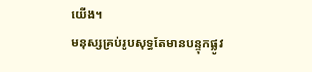យើង។
មនុស្សគ្រប់រូបសុទ្ធតែមានបន្ទុកផ្លូវ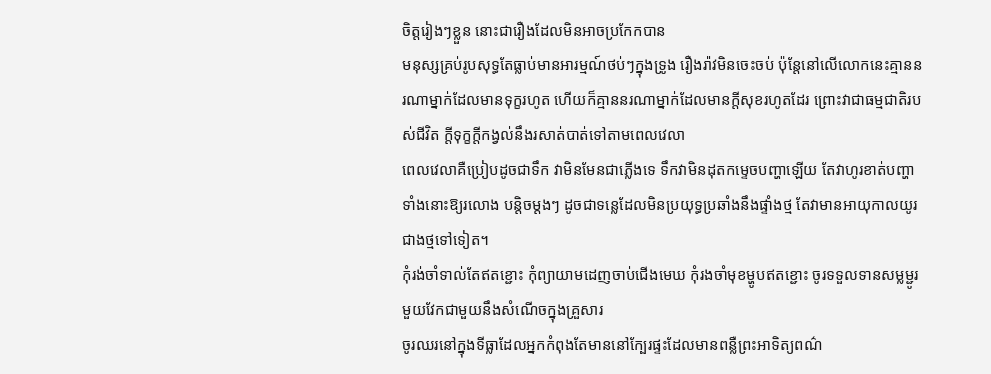ចិត្តរៀងៗខ្លួន នោះជារឿងដែលមិនអាចប្រកែកបាន
មនុស្សគ្រប់រូបសុទ្ធតែធ្លាប់មានអារម្មណ៍ថប់ៗក្នុងទ្រូង រឿងរ៉ាវមិនចេះចប់ ប៉ុន្តែនៅលើលោកនេះគ្មាននរណាម្នាក់ដែលមានទុក្ខរហូត ហើយក៏គ្មាននរណាម្នាក់ដែលមានក្តីសុខរហូតដែរ ព្រោះវាជាធម្មជាតិរបស់ជីវិត ក្តីទុក្ខក្តីកង្វល់នឹងរសាត់បាត់ទៅតាមពេលវេលា
ពេលវេលាគឺប្រៀបដូចជាទឹក វាមិនមែនជាភ្លើងទេ ទឹកវាមិនដុតកម្ទេចបញ្ហាឡើយ តែវាហូរខាត់បញ្ហាទាំងនោះឱ្យរលោង បន្តិចម្តងៗ ដូចជាទន្លេដែលមិនប្រយុទ្ធប្រឆាំងនឹងផ្ទាំងថ្ម តែវាមានអាយុកាលយូរជាងថ្មទៅទៀត។
កុំរង់ចាំទាល់តែឥតខ្ជោះ កុំព្យាយាមដេញចាប់ជើងមេឃ កុំរងចាំមុខម្ហូបឥតខ្ជោះ ចូរទទួលទានសម្លម្ជូរមួយវែកជាមួយនឹងសំណើចក្នុងគ្រួសារ
ចូរឈរនៅក្នុងទីធ្លាដែលអ្នកកំពុងតែមាននៅក្បែរផ្ទះដែលមានពន្លឺព្រះអាទិត្យពណ៌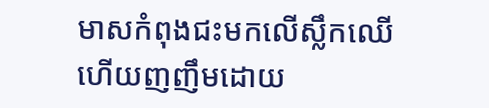មាសកំពុងជះមកលើស្លឹកឈើហើយញញឹមដោយ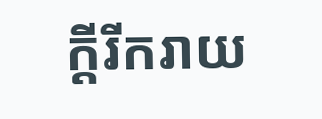ក្តីរីករាយ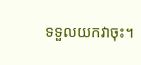ទទួលយកវាចុះ។